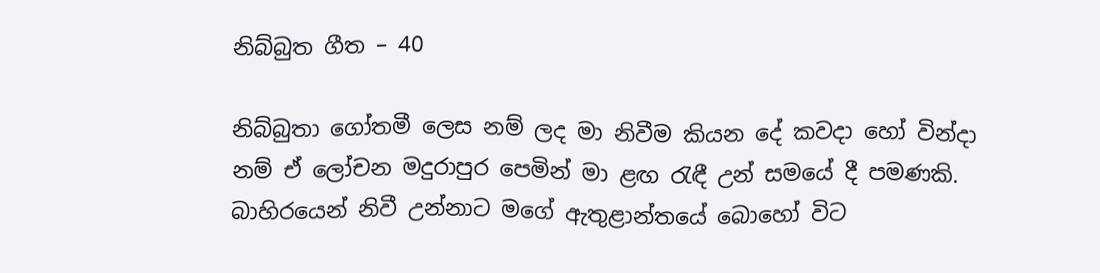නිබ්බුත ගීත – 40

නිබ්බුතා ගෝතමී ලෙස නම් ලද මා නිවීම කියන දේ කවදා හෝ වින්දා නම් ඒ ලෝචන මදුරාපුර පෙමින් මා ළඟ රැඳී උන් සමයේ දී පමණකි. බාහිරයෙන් නිවී උන්නාට මගේ ඇතුළාන්තයේ බොහෝ විට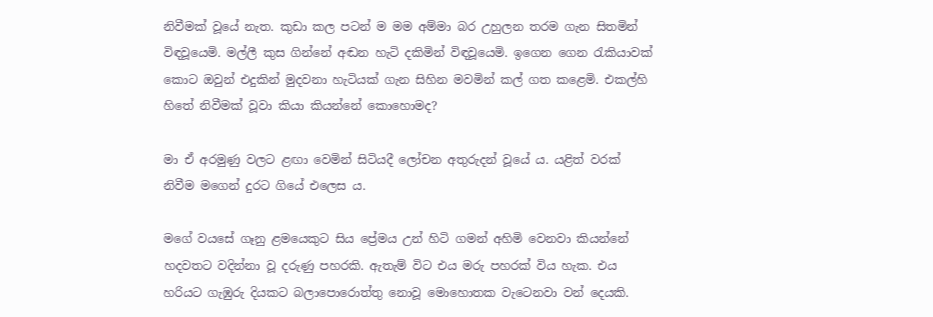නිවීමක් වූයේ නැත. කුඩා කල පටන් ම මම අම්මා බර උහුලන තරම ගැන සිතමින් විඳවූයෙමි. මල්ලී කුස ගින්නේ අඬන හැටි දකිමින් විඳවූයෙමි. ඉගෙන ගෙන රැකියාවක් කොට ඔවුන් එදුකින් මුදවනා හැටියක් ගැන සිහින මවමින් කල් ගත කළෙමි. එකල්හි හිතේ නිවීමක් වූවා කියා කියන්නේ කොහොමද?

මා ඒ අරමුණු වලට ළඟා වෙමින් සිටියදී ලෝචන අතුරුදන් වූයේ ය. යළිත් වරක් නිවීම මගෙන් දුරට ගියේ එලෙස ය.

මගේ වයසේ ගෑනු ළමයෙකුට සිය ප්‍රේමය උන් හිටි ගමන් අහිමි වෙනවා කියන්නේ හදවතට වදින්නා වූ දරුණු පහරකි. ඇතැම් විට එය මරු පහරක් විය හැක. එය හරියට ගැඹුරු දියකට බලාපොරොත්තු නොවූ මොහොතක වැටෙනවා වන් දෙයකි.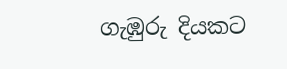ගැඹුරු දියකට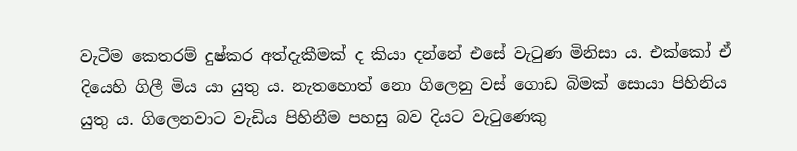වැටීම කෙතරම් දුෂ්කර අත්දැකීමක් ද කියා දන්නේ එසේ වැටුණ මිනිසා ය. එක්කෝ ඒ දියෙහි ගිලී මිය යා යුතු ය. නැතහොත් නො ගිලෙනු වස් ගොඩ බිමක් සොයා පිහිනිය යුතු ය. ගිලෙනවාට වැඩිය පිහිනීම පහසු බව දියට වැටුණෙකු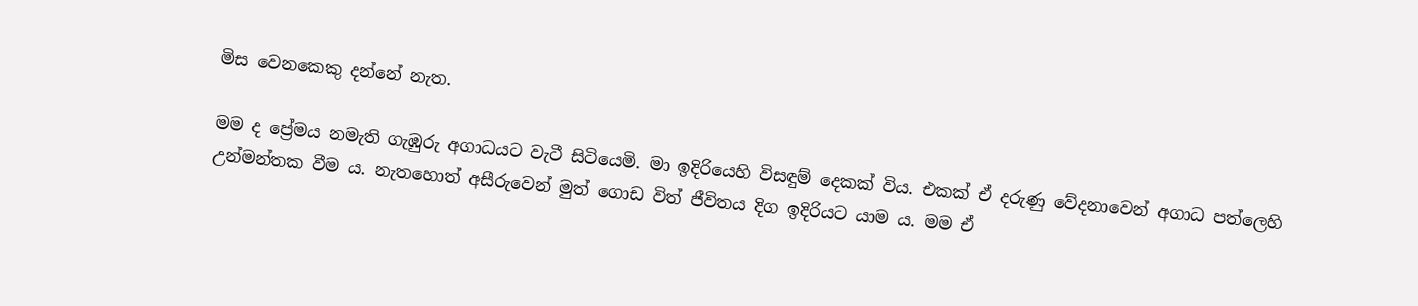මිස වෙනකෙකු දන්නේ නැත.

මම ද ප්‍රේමය නමැති ගැඹුරු අගාධයට වැටී සිටියෙමි. මා ඉදිරියෙහි විසඳුම් දෙකක් විය. එකක් ඒ දරුණු වේදනාවෙන් අගාධ පත්ලෙහි උන්මන්තක වීම ය. නැතහොත් අසීරුවෙන් මුත් ගොඩ විත් ජීවිතය දිග ඉදිරියට යාම ය. මම ඒ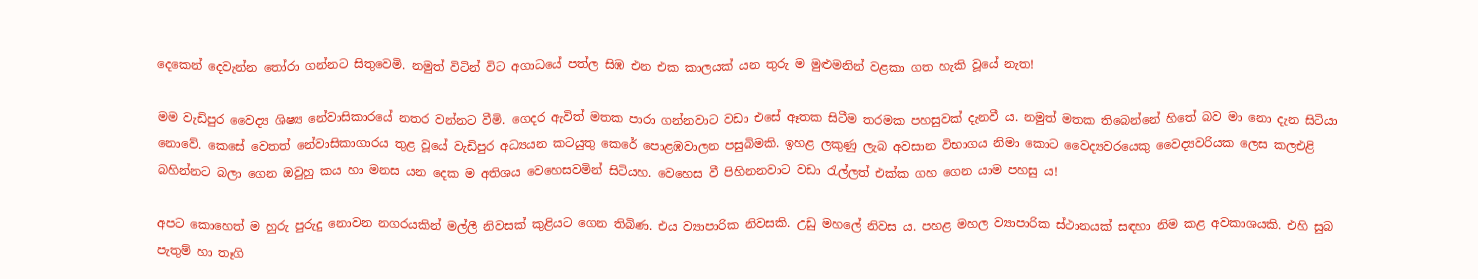දෙකෙන් දෙවැන්න තෝරා ගන්නට සිතුවෙමි. නමුත් විටින් විට අගාධයේ පත්ල සිඹ එන එක කාලයක් යන තුරු ම මුළුමනින් වළකා ගත හැකි වූයේ නැත!

මම වැඩිපුර වෛද්‍ය ශිෂ්‍ය නේවාසිකාරයේ නතර වන්නට වීමි. ගෙදර ඇවිත් මතක පාරා ගන්නවාට වඩා එසේ ඈතක සිටීම තරමක පහසුවක් දැනවී ය. නමුත් මතක තිබෙන්නේ හිතේ බව මා නො දැන සිටියා නොවේ. කෙසේ වෙතත් නේවාසිකාගාරය තුළ වූයේ වැඩිපුර අධ්‍යයන කටයුතු කෙරේ පොළඹවාලන පසුබිමකි. ඉහළ ලකුණු ලැබ අවසාන විභාගය නිමා කොට වෛද්‍යවරයෙකු වෛද්‍යවරියක ලෙස කලඑළි බහින්නට බලා ගෙන ඔවුහු කය හා මනස යන දෙක ම අතිශය වෙහෙසවමින් සිටියහ. වෙහෙස වී පිහිනනවාට වඩා රැල්ලත් එක්ක ගහ ගෙන යාම පහසු ය!

අපට කොහෙත් ම හුරු පුරුදු නොවන නගරයකින් මල්ලී නිවසක් කුළියට ගෙන තිබිණ. එය ව්‍යාපාරික නිවසකි. උඩු මහලේ නිවස ය. පහළ මහල ව්‍යාපාරික ස්ථානයක් සඳහා නිම කළ අවකාශයකි. එහි සුබ පැතුම් හා තෑගි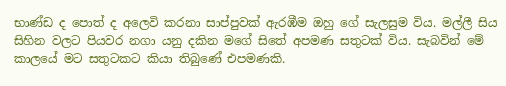භාණ්ඩ ද පොත් ද අලෙවි කරනා සාප්පුවක් ඇරඹීම ඔහු ගේ සැලසුම විය. මල්ලී සිය සිහින වලට පියවර නගා යනු දකින මගේ සිතේ අපමණ සතුටක් විය. සැබවින් මේ කාලයේ මට සතුටකට කියා තිබුණේ එපමණකි.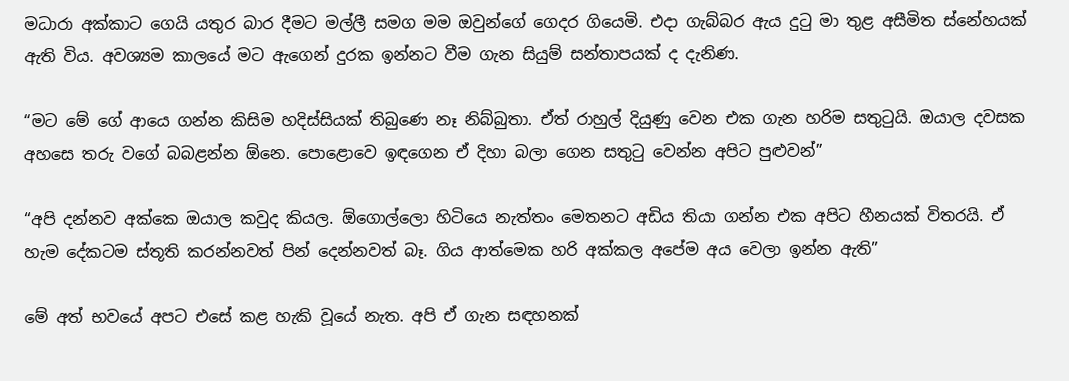මධාරා අක්කාට ගෙයි යතුර බාර දීමට මල්ලී සමග මම ඔවුන්ගේ ගෙදර ගියෙමි. එදා ගැබ්බර ඇය දුටු මා තුළ අසීමිත ස්නේහයක් ඇති විය. අවශ්‍යම කාලයේ මට ඇගෙන් දුරක ඉන්නට වීම ගැන සියුම් සන්තාපයක් ද දැනිණ.

“මට මේ ගේ ආයෙ ගන්න කිසිම හදිස්සියක් තිබුණෙ නෑ නිබ්බුතා. ඒත් රාහුල් දියුණු වෙන එක ගැන හරිම සතුටුයි. ඔයාල දවසක අහසෙ තරු වගේ බබළන්න ඕනෙ. පොළොවෙ ඉඳගෙන ඒ දිහා බලා ගෙන සතුටු වෙන්න අපිට පුළුවන්”

“අපි දන්නව අක්කෙ ඔයාල කවුද කියල. ඕගොල්ලො හිටියෙ නැත්තං මෙතනට අඩිය තියා ගන්න එක අපිට හීනයක් විතරයි. ඒ හැම දේකටම ස්තූති කරන්නවත් පින් දෙන්නවත් බෑ. ගිය ආත්මෙක හරි අක්කල අපේම අය වෙලා ඉන්න ඇති”

මේ අත් භවයේ අපට එසේ කළ හැකි වූයේ නැත. අපි ඒ ගැන සඳහනක්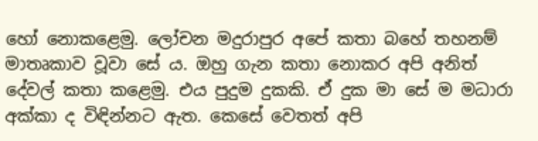හෝ නොකළෙමු. ලෝචන මදුරාපුර අපේ කතා බහේ තහනම් මාතෘකාව වූවා සේ ය. ඔහු ගැන කතා නොකර අපි අනිත් දේවල් කතා කළෙමු. එය පුදුම දුකකි. ඒ දුක මා සේ ම මධාරා අක්කා ද විඳින්නට ඇත. කෙසේ වෙතත් අපි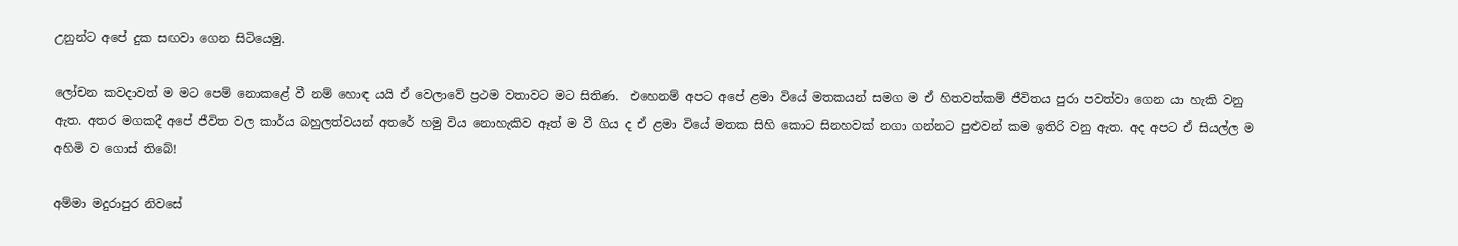උනුන්ට අපේ දුක සඟවා ගෙන සිටියෙමු.

ලෝචන කවදාවත් ම මට පෙම් නොකළේ වී නම් හොඳ යයි ඒ වෙලාවේ ප්‍රථම වතාවට මට සිතිණ.  එහෙනම් අපට අපේ ළමා වියේ මතකයන් සමග ම ඒ හිතවත්කම් ජීවිතය පුරා පවත්වා ගෙන යා හැකි වනු ඇත. අතර මගකදී අපේ ජීවිත වල කාර්ය බහුලත්වයන් අතරේ හමු විය නොහැකිව ඈත් ම වී ගිය ද ඒ ළමා වියේ මතක සිහි කොට සිනහවක් නගා ගන්නට පුළුවන් කම ඉතිරි වනු ඇත. අද අපට ඒ සියල්ල ම අහිමි ව ගොස් තිබේ!

අම්මා මදුරාපුර නිවසේ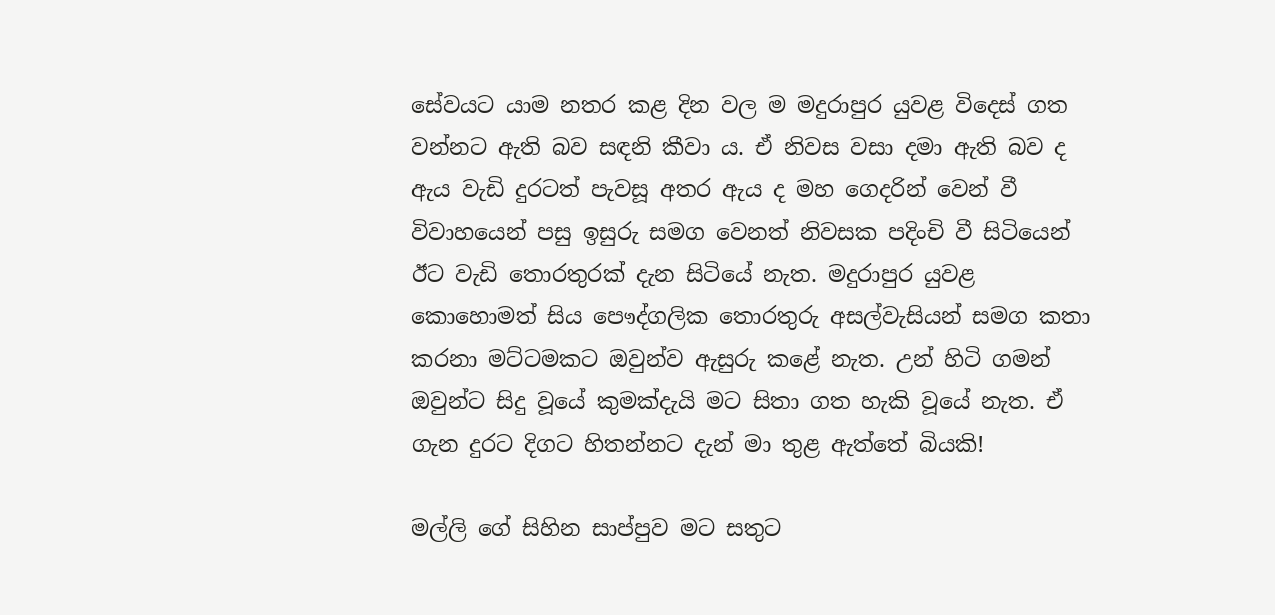සේවයට යාම නතර කළ දින වල ම මදුරාපුර යුවළ විදෙස් ගත වන්නට ඇති බව සඳනි කීවා ය. ඒ නිවස වසා දමා ඇති බව ද ඇය වැඩි දුරටත් පැවසූ අතර ඇය ද මහ ගෙදරින් වෙන් වී විවාහයෙන් පසු ඉසුරු සමග වෙනත් නිවසක පදිංචි වී සිටියෙන් ඊට වැඩි තොරතුරක් දැන සිටියේ නැත. මදුරාපුර යුවළ කොහොමත් සිය පෞද්ගලික තොරතුරු අසල්වැසියන් සමග කතා කරනා මට්ටමකට ඔවුන්ව ඇසුරු කළේ නැත. උන් හිටි ගමන් ඔවුන්ට සිදු වූයේ කුමක්දැයි මට සිතා ගත හැකි වූයේ නැත. ඒ ගැන දුරට දිගට හිතන්නට දැන් මා තුළ ඇත්තේ බියකි!

මල්ලි ගේ සිහින සාප්පුව මට සතුට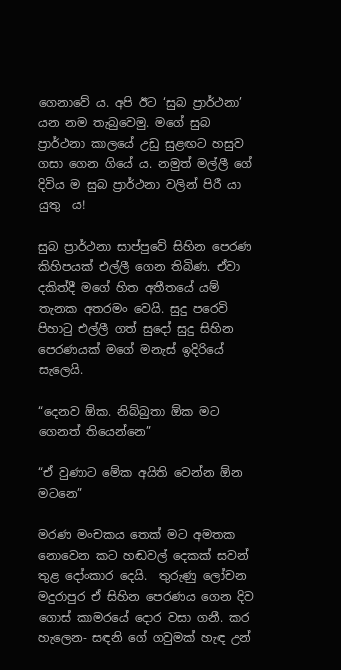ගෙනාවේ ය. අපි ඊට ‘සුබ ප්‍රාර්ථනා’ යන නම තැබුවෙමු. මගේ සුබ ප්‍රාර්ථනා කාලයේ උඩු සුළඟට හසුව ගසා ගෙන ගියේ ය. නමුත් මල්ලී ගේ දිවිය ම සුබ ප්‍රාර්ථනා වලින් පිරී යා යුතු  ය!

සුබ ප්‍රාර්ථනා සාප්පුවේ සිහින පෙරණ කිහිපයක් එල්ලී ගෙන තිබිණ. ඒවා දකිත්දී මගේ හිත අතීතයේ යම් තැනක අතරමං වෙයි. සුදු පරෙවි පිහාටු එල්ලී ගත් සුදෝ සුදු සිහින පෙරණයක් මගේ මනැස් ඉදිරියේ සැලෙයි.

“දෙනව ඕක. නිබ්බුතා ඕක මට ගෙනත් තියෙන්නෙ”

“ඒ වුණාට මේක අයිති වෙන්න ඕන මටනෙ”

මරණ මංචකය තෙක් මට අමතක නොවෙන කට හඬවල් දෙකක් සවන් තුළ දෝංකාර දෙයි.  තුරුණු ලෝචන මදුරාපුර ඒ සිහින පෙරණය ගෙන දිව ගොස් කාමරයේ දොර වසා ගනී. කර හැලෙන- සඳනි ගේ ගවුමක් හැඳ උන්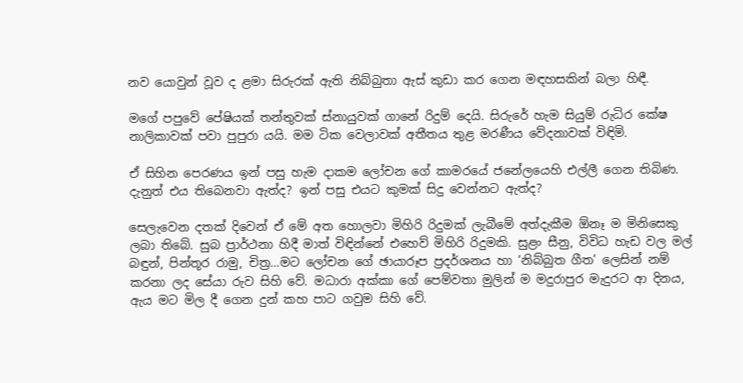නව යොවුන් වූව ද ළමා සිරුරක් ඇති නිබ්බුතා ඇස් කුඩා කර ගෙන මඳහසකින් බලා හිඳී.

මගේ පපුවේ පේෂියක් තන්තුවක් ස්නායුවක් ගානේ රිදුම් දෙයි. සිරුරේ හැම සියුම් රුධිර කේෂ නාලිකාවක් පවා පුපුරා යයි. මම ටික වෙලාවක් අතීතය තුළ මරණීය වේදනාවක් විඳිමි.

ඒ සිහින පෙරණය ඉන් පසු හැම දාකම ලෝචන ගේ කාමරයේ ජනේලයෙහි එල්ලී ගෙන තිබිණ. දැනුත් එය තිබෙනවා ඇත්ද? ඉන් පසු එයට කුමක් සිදු වෙන්නට ඇත්ද?

සෙලැවෙන දතක් දිවෙන් ඒ මේ අත හොලවා මිහිරි රිදුමක් ලැබීමේ අත්දැකීම ඕනෑ ම මිනිසෙකු ලබා තිබේ. සුබ ප්‍රාර්ථනා හිදී මාත් විඳින්නේ එහෙව් මිහිරි රිදුමකි. සුළං සීනු, විවිධ හැඩ වල මල් බඳුන්, පින්තූර රාමු, චිත්‍ර…මට ලෝචන ගේ ඡායාරූප ප්‍රදර්ශනය හා ‘නිබ්බුත ගීත’ ලෙසින් නම් කරනා ලද සේයා රුව සිහි වේ. මධාරා අක්කා ගේ පෙම්වතා මුලින් ම මදුරාපුර මැදුරට ආ දිනය, ඇය මට මිල දී ගෙන දුන් කහ පාට ගවුම සිහි වේ.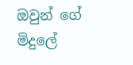ඔවුන් ගේ මිදුලේ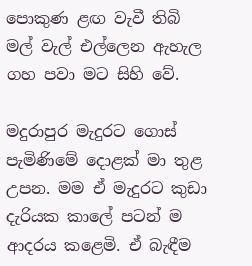පොකුණ ළඟ වැවී තිබි මල් වැල් එල්ලෙන ඇහැල ගහ පවා මට සිහි වේ.

මදුරාපුර මැදුරට ගොස් පැමිණිමේ දොළක් මා තුළ උපන. මම ඒ මැදුරට කුඩා දැරියක කාලේ පටන් ම ආදරය කළෙමි. ඒ බැඳීම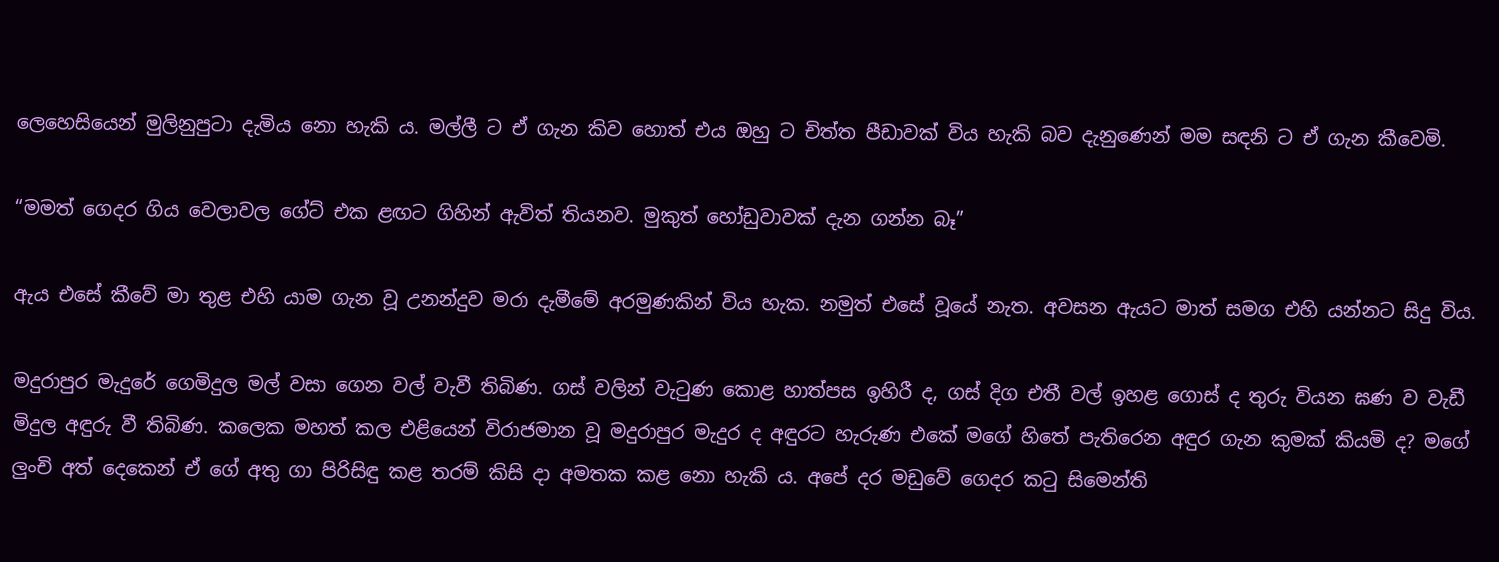ලෙහෙසියෙන් මුලිනුපුටා දැමිය නො හැකි ය. මල්ලී ට ඒ ගැන කිව හොත් එය ඔහු ට චිත්ත පීඩාවක් විය හැකි බව දැනුණෙන් මම සඳනි ට ඒ ගැන කීවෙමි.

“මමත් ගෙදර ගිය වෙලාවල ගේට් එක ළඟට ගිහින් ඇවිත් තියනව. මුකුත් හෝඩුවාවක් දැන ගන්න බෑ”

ඇය එසේ කීවේ මා තුළ එහි යාම ගැන වූ උනන්දුව මරා දැමීමේ අරමුණකින් විය හැක. නමුත් එසේ වූයේ නැත. අවසන ඇයට මාත් සමග එහි යන්නට සිදු විය.

මදුරාපුර මැදුරේ ගෙමිදුල මල් වසා ගෙන වල් වැවී තිබිණ. ගස් වලින් වැටුණ කොළ හාත්පස ඉහිරී ද, ගස් දිග එතී වල් ඉහළ ගොස් ද තුරු වියන ඝණ ව වැඩී මිදුල අඳුරු වී තිබිණ. කලෙක මහත් කල එළියෙන් විරාජමාන වූ මදුරාපුර මැදුර ද අඳුරට හැරුණ එකේ මගේ හිතේ පැතිරෙන අඳුර ගැන කුමක් කියමි ද? මගේ ලුංචි අත් දෙකෙන් ඒ ගේ අතු ගා පිරිසිඳු කළ තරම් කිසි දා අමතක කළ නො හැකි ය. අපේ දර මඩුවේ ගෙදර කටු සිමෙන්ති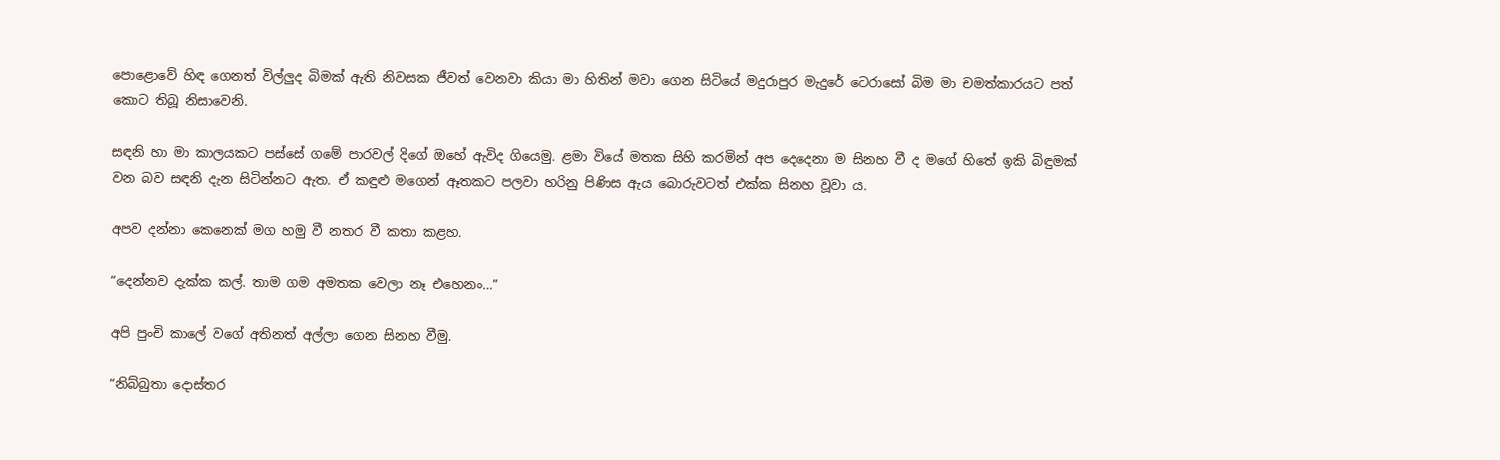පොළොවේ හිඳ ගෙනත් විල්ලුද බිමක් ඇති නිවසක ජීවත් වෙනවා කියා මා හිතින් මවා ගෙන සිටියේ මදුරාපුර මැදුරේ ටෙරාසෝ බිම මා චමත්කාරයට පත් කොට තිබූ නිසාවෙනි.

සඳනි හා මා කාලයකට පස්සේ ගමේ පාරවල් දිගේ ඔහේ ඇවිද ගියෙමු. ළමා වියේ මතක සිහි කරමින් අප දෙදෙනා ම සිනහ වී ද මගේ හිතේ ඉකි බිඳුමක් වන බව සඳනි දැන සිටින්නට ඇත. ඒ කඳුළු මගෙන් ඈතකට පලවා හරිනු පිණිස ඇය බොරුවටත් එක්ක සිනහ වූවා ය.

අපව දන්නා කෙනෙක් මග හමු වී නතර වී කතා කළහ.

“දෙන්නව දැක්ක කල්. තාම ගම අමතක වෙලා නෑ එහෙනං…”

අපි පුංචි කාලේ වගේ අතිනත් අල්ලා ගෙන සිනහ වීමු.

“නිබ්බුතා දොස්තර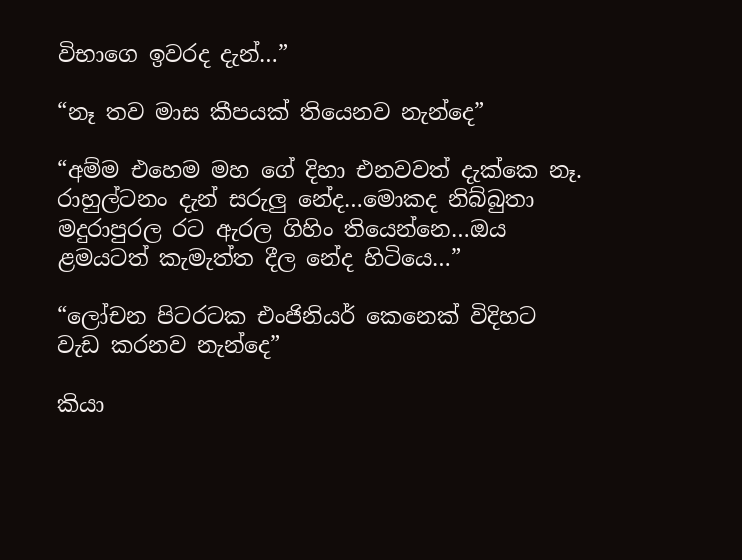විභාගෙ ඉවරද දැන්…”

“නෑ තව මාස කීපයක් තියෙනව නැන්දෙ”

“අම්ම එහෙම මහ ගේ දිහා එනවවත් දැක්කෙ නෑ. රාහුල්ටනං දැන් සරුලු නේද…මොකද නිබ්බුතා මදුරාපුරල රට ඇරල ගිහිං තියෙන්නෙ…ඔය ළමයටත් කැමැත්ත දීල නේද හිටියෙ…”

“ලෝචන පිටරටක එංජිනියර් කෙනෙක් විදිහට වැඩ කරනව නැන්දෙ”

කියා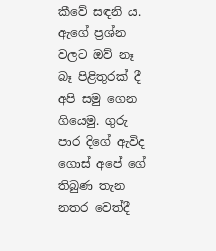කීවේ සඳනි ය. ඇගේ ප්‍රශ්න වලට ඔව් නෑ බෑ පිළිතුරක් දී අපි සමු ගෙන ගියෙමු. ගුරු පාර දිගේ ඇවිද ගොස් අපේ ගේ තිබුණ තැන නතර වෙත්දී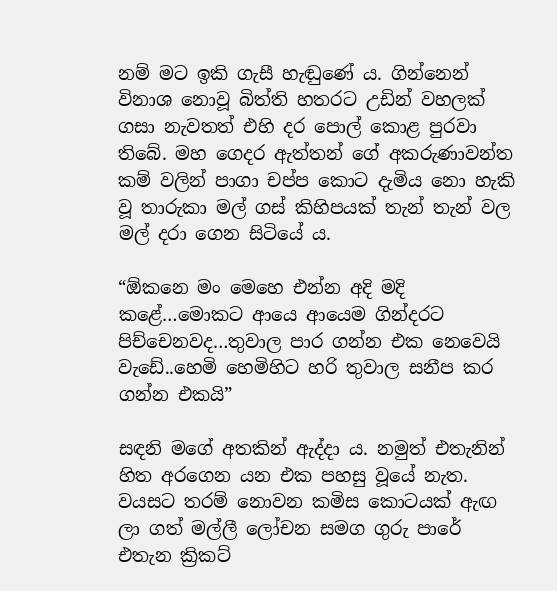නම් මට ඉකි ගැසී හැඬුණේ ය. ගින්නෙන් විනාශ නොවූ බිත්ති හතරට උඩින් වහලක් ගසා නැවතත් එහි දර පොල් කොළ පුරවා තිබේ. මහ ගෙදර ඇත්තන් ගේ අකරුණාවන්ත කම් වලින් පාගා චප්ප කොට දැමිය නො හැකි වූ තාරුකා මල් ගස් කිහිපයක් තැන් තැන් වල මල් දරා ගෙන සිටියේ ය.

“ඕකනෙ මං මෙහෙ එන්න අදි මදි කළේ…මොකට ආයෙ ආයෙම ගින්දරට පිච්චෙනවද…තුවාල පාර ගන්න එක නෙවෙයි වැඩේ..හෙමි හෙමිහිට හරි තුවාල සනීප කර ගන්න එකයි”

සඳනි මගේ අතකින් ඇද්දා ය. නමුත් එතැනින් හිත අරගෙන යන එක පහසු වූයේ නැත. වයසට තරම් නොවන කමිස කොටයක් ඇඟ ලා ගත් මල්ලී ලෝචන සමග ගුරු පාරේ එතැන ක්‍රිකට්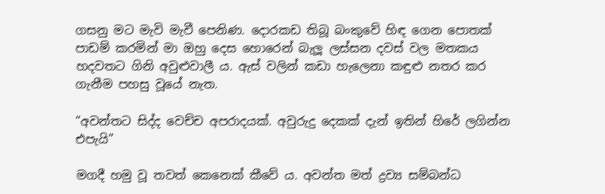ගසනු මට මැවි මැවී පෙනිණ. දොරකඩ තිබූ බංකුවේ හිඳ ගෙන පොතක් පාඩම් කරමින් මා ඔහු දෙස හොරෙන් බැලූ ලස්සන දවස් වල මතකය හදවතට ගිනි අවුළුවාලී ය. ඇස් වලින් කඩා හැලෙනා කඳුළු නතර කර ගැනීම පහසු වූයේ නැත.

“අවන්තට සිද්ද වෙච්ච අපරාදයක්. අවුරුදු දෙකක් දැන් ඉතින් හිරේ ලගින්න එපැයි”

මගදී හමු වූ තවත් කෙනෙක් කීවේ ය. අවන්ත මත් ද්‍රව්‍ය සම්බන්ධ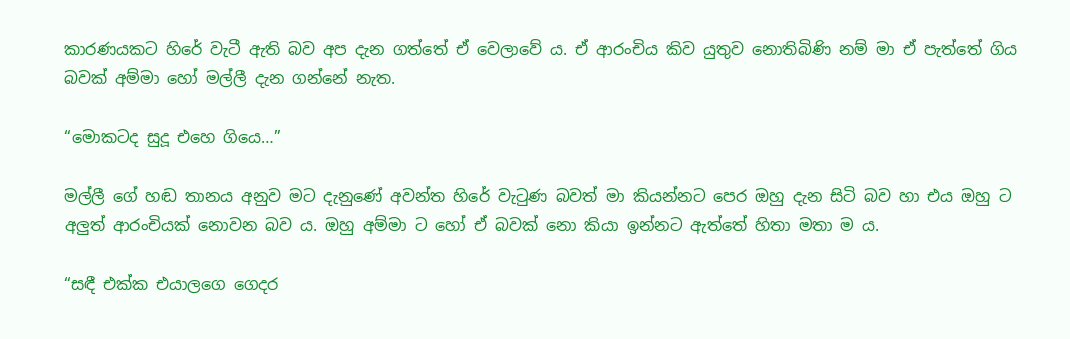කාරණයකට හිරේ වැටී ඇති බව අප දැන ගත්තේ ඒ වෙලාවේ ය. ඒ ආරංචිය කිව යුතුව නොතිබිණි නම් මා ඒ පැත්තේ ගිය බවක් අම්මා හෝ මල්ලී දැන ගන්නේ නැත.

“මොකටද සුදූ එහෙ ගියෙ…”

මල්ලී ගේ හඬ තානය අනුව මට දැනුණේ අවන්ත හිරේ වැටුණ බවත් මා කියන්නට පෙර ඔහු දැන සිටි බව හා එය ඔහු ට අලුත් ආරංචියක් නොවන බව ය. ඔහු අම්මා ට හෝ ඒ බවක් නො කියා ඉන්නට ඇත්තේ හිතා මතා ම ය.

“සඳී එක්ක එයාලගෙ ගෙදර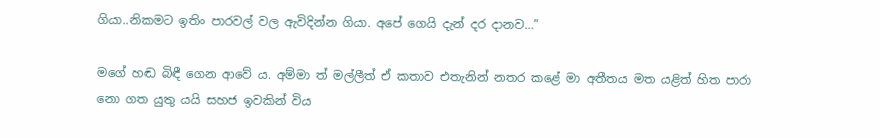ගියා..නිකමට ඉතිං පාරවල් වල ඇවිදින්න ගියා. අපේ ගෙයි දැන් දර දානව…”

මගේ හඬ බිඳී ගෙන ආවේ ය. අම්මා ත් මල්ලීත් ඒ කතාව එතැනින් නතර කළේ මා අතීතය මත යළිත් හිත පාරා නො ගත යුතු යයි සහජ ඉවකින් විය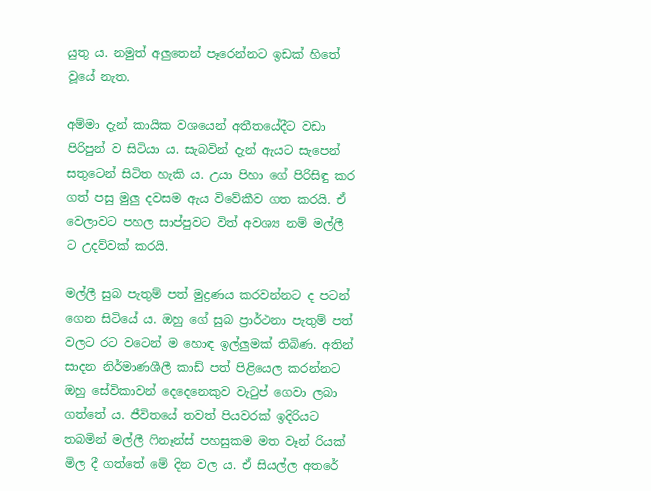යුතු ය. නමුත් අලුතෙන් පෑරෙන්නට ඉඩක් හිතේ වූයේ නැත.

අම්මා දැන් කායික වශයෙන් අතීතයේදීට වඩා පිරිපුන් ව සිටියා ය. සැබවින් දැන් ඇයට සැපෙන් සතුටෙන් සිටිත හැකි ය. උයා පිහා ගේ පිරිසිඳු කර ගත් පසු මුලු දවසම ඇය විවේකීව ගත කරයි. ඒ වෙලාවට පහල සාප්පුවට විත් අවශ්‍ය නම් මල්ලී ට උදව්වක් කරයි.

මල්ලී සුබ පැතුම් පත් මුද්‍රණය කරවන්නට ද පටන් ගෙන සිටියේ ය. ඔහු ගේ සුබ ප්‍රාර්ථනා පැතුම් පත් වලට රට වටෙන් ම හොඳ ඉල්ලුමක් තිබිණ. අතින් සාදන නිර්මාණශීලී කාඩ් පත් පිළියෙල කරන්නට ඔහු සේවිකාවන් දෙදෙනෙකුව වැටුප් ගෙවා ලබා ගත්තේ ය. ජීවිතයේ තවත් පියවරක් ඉදිරියට තබමින් මල්ලී ෆිනෑන්ස් පහසුකම මත වෑන් රියක් මිල දී ගත්තේ මේ දින වල ය. ඒ සියල්ල අතරේ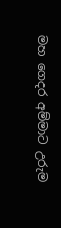මහ ගෙදර අම්මාට උරුම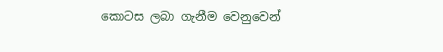කොටස ලබා ගැනීම වෙනුවෙන්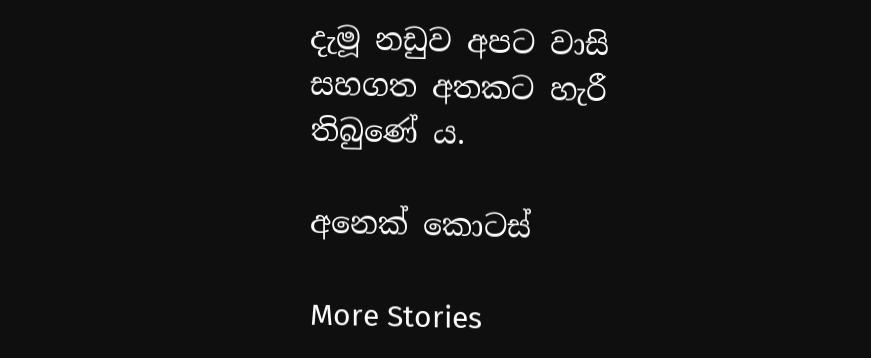දැමූ නඩුව අපට වාසි සහගත අතකට හැරී තිබුණේ ය.

අනෙක් කොටස්

More Stories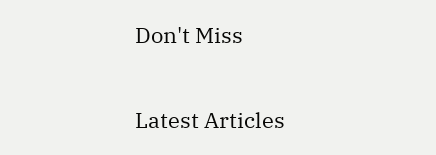Don't Miss


Latest Articles